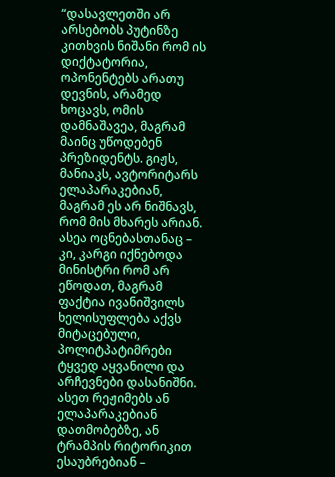“დასავლეთში არ არსებობს პუტინზე კითხვის ნიშანი რომ ის დიქტატორია, ოპონენტებს არათუ დევნის, არამედ ხოცავს, ომის დამნაშავეა, მაგრამ მაინც უწოდებენ პრეზიდენტს. გიჟს, მანიაკს, ავტორიტარს ელაპარაკებიან, მაგრამ ეს არ ნიშნავს, რომ მის მხარეს არიან.
ასეა ოცნებასთანაც – კი, კარგი იქნებოდა მინისტრი რომ არ ეწოდათ, მაგრამ ფაქტია ივანიშვილს ხელისუფლება აქვს მიტაცებული, პოლიტპატიმრები ტყვედ აყვანილი და არჩევნები დასანიშნი. ასეთ რეჟიმებს ან ელაპარაკებიან დათმობებზე, ან ტრამპის რიტორიკით ესაუბრებიან –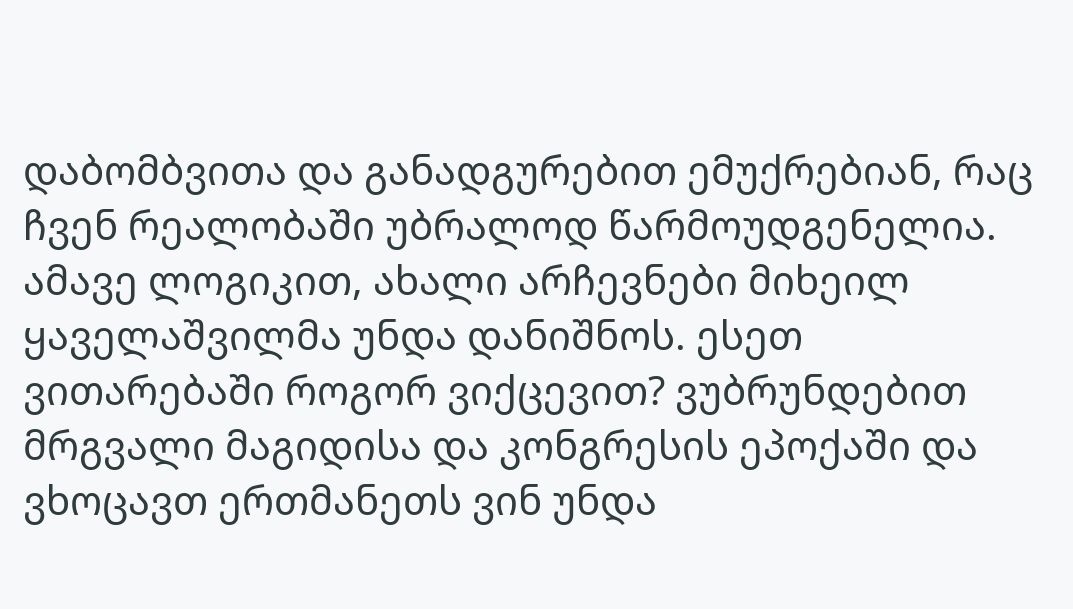დაბომბვითა და განადგურებით ემუქრებიან, რაც ჩვენ რეალობაში უბრალოდ წარმოუდგენელია.
ამავე ლოგიკით, ახალი არჩევნები მიხეილ ყაველაშვილმა უნდა დანიშნოს. ესეთ ვითარებაში როგორ ვიქცევით? ვუბრუნდებით მრგვალი მაგიდისა და კონგრესის ეპოქაში და ვხოცავთ ერთმანეთს ვინ უნდა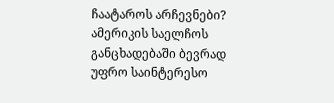ჩაატაროს არჩევნები?
ამერიკის საელჩოს განცხადებაში ბევრად უფრო საინტერესო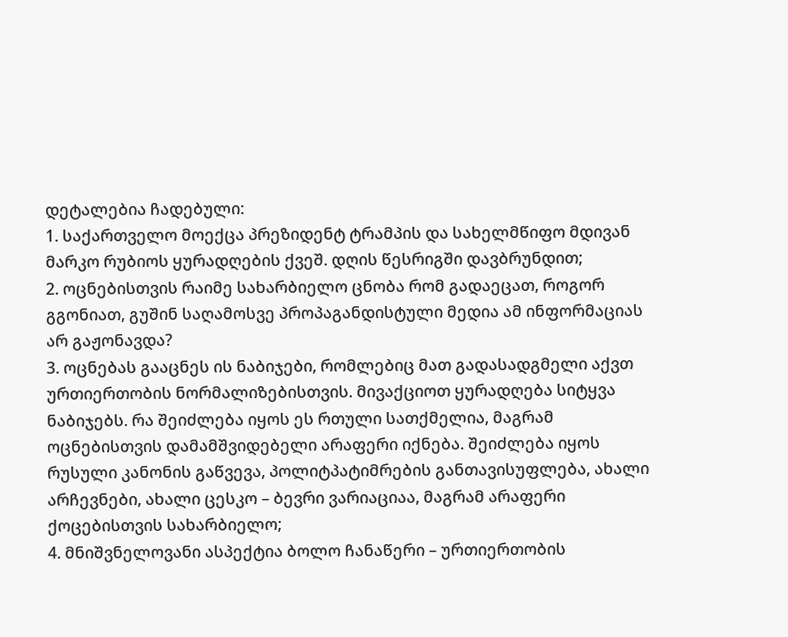დეტალებია ჩადებული:
1. საქართველო მოექცა პრეზიდენტ ტრამპის და სახელმწიფო მდივან მარკო რუბიოს ყურადღების ქვეშ. დღის წესრიგში დავბრუნდით;
2. ოცნებისთვის რაიმე სახარბიელო ცნობა რომ გადაეცათ, როგორ გგონიათ, გუშინ საღამოსვე პროპაგანდისტული მედია ამ ინფორმაციას არ გაჟონავდა?
3. ოცნებას გააცნეს ის ნაბიჯები, რომლებიც მათ გადასადგმელი აქვთ ურთიერთობის ნორმალიზებისთვის. მივაქციოთ ყურადღება სიტყვა ნაბიჯებს. რა შეიძლება იყოს ეს რთული სათქმელია, მაგრამ ოცნებისთვის დამამშვიდებელი არაფერი იქნება. შეიძლება იყოს რუსული კანონის გაწვევა, პოლიტპატიმრების განთავისუფლება, ახალი არჩევნები, ახალი ცესკო – ბევრი ვარიაციაა, მაგრამ არაფერი ქოცებისთვის სახარბიელო;
4. მნიშვნელოვანი ასპექტია ბოლო ჩანაწერი – ურთიერთობის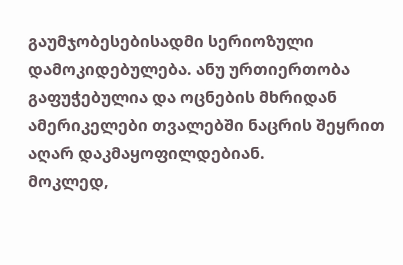გაუმჯობესებისადმი სერიოზული დამოკიდებულება. ანუ ურთიერთობა გაფუჭებულია და ოცნების მხრიდან ამერიკელები თვალებში ნაცრის შეყრით აღარ დაკმაყოფილდებიან.
მოკლედ,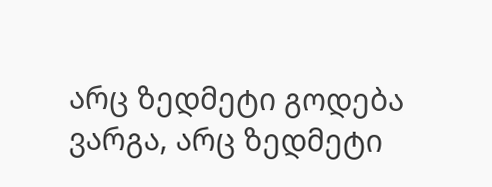არც ზედმეტი გოდება ვარგა, არც ზედმეტი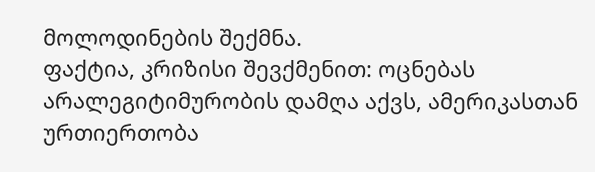მოლოდინების შექმნა.
ფაქტია, კრიზისი შევქმენით: ოცნებას არალეგიტიმურობის დამღა აქვს, ამერიკასთან ურთიერთობა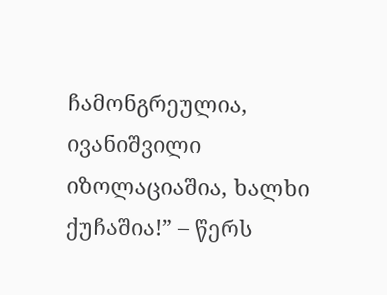ჩამონგრეულია, ივანიშვილი იზოლაციაშია, ხალხი ქუჩაშია!” – წერს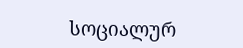სოციალურ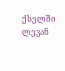ქსელში ლევან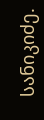სანიკიძე.